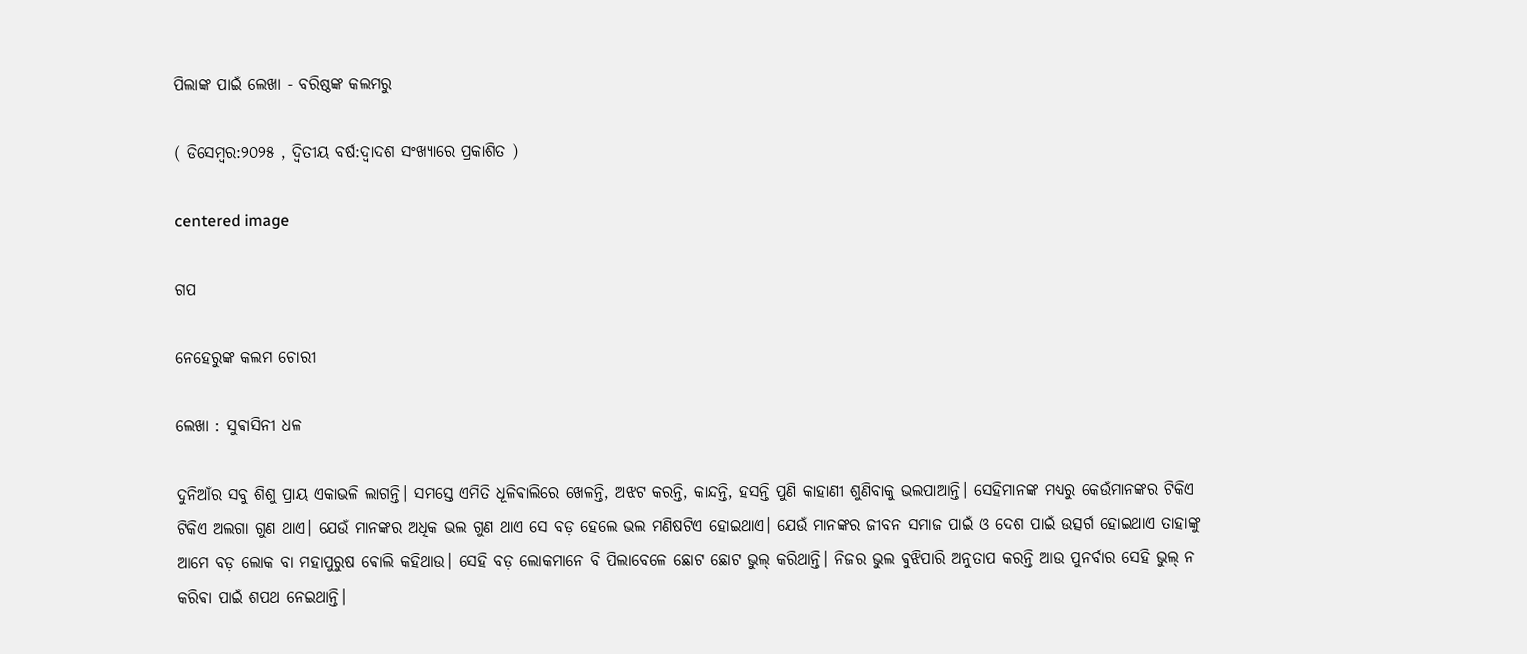ପିଲାଙ୍କ ପାଇଁ ଲେଖା - ବରିଷ୍ଠଙ୍କ କଲମରୁ

( ଡିସେମ୍ବର:୨୦୨୫ , ଦ୍ବିତୀୟ ବର୍ଷ:ଦ୍ବାଦଶ ସଂଖ୍ୟାରେ ପ୍ରକାଶିତ )

centered image

ଗପ

ନେହେରୁଙ୍କ କଲମ ଚୋରୀ

ଲେଖା : ସୁଵାସିନୀ ଧଳ

ଦୁନିଆଁର ସବୁ ଶିଶୁ ପ୍ରାୟ ଏକାଭଳି ଲାଗନ୍ତି। ସମସ୍ତେ ଏମିତି ଧୂଳିଵାଲିରେ ଖେଳନ୍ତି, ଅଝଟ କରନ୍ତି, କାନ୍ଦନ୍ତି, ହସନ୍ତି ପୁଣି କାହାଣୀ ଶୁଣିବାକୁ ଭଲପାଆନ୍ତି। ସେହିମାନଙ୍କ ମଧ୍ୟରୁ କେଉଁମାନଙ୍କର ଟିକିଏ ଟିକିଏ ଅଲଗା ଗୁଣ ଥାଏ। ଯେଉଁ ମାନଙ୍କର ଅଧିକ ଭଲ ଗୁଣ ଥାଏ ସେ ବଡ଼ ହେଲେ ଭଲ ମଣିଷଟିଏ ହୋଇଥାଏ। ଯେଉଁ ମାନଙ୍କର ଜୀବନ ସମାଜ ପାଇଁ ଓ ଦେଶ ପାଇଁ ଉତ୍ସର୍ଗ ହୋଇଥାଏ ତାହାଙ୍କୁ ଆମେ ବଡ଼ ଲୋକ ବା ମହାପୁରୁଷ ଵୋଲି କହିଥାଉ। ସେହି ବଡ଼ ଲୋକମାନେ ବି ପିଲାବେଳେ ଛୋଟ ଛୋଟ ଭୁଲ୍ କରିଥାନ୍ତି। ନିଜର ଭୁଲ ଵୁଝିପାରି ଅନୁତାପ କରନ୍ତି ଆଉ ପୁନର୍ବାର ସେହି ଭୁଲ୍ ନ କରିଵା ପାଇଁ ଶପଥ ନେଇଥାନ୍ତି।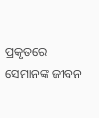ପ୍ରକୃତରେ ସେମାନଙ୍କ ଜୀବନ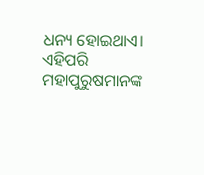ଧନ୍ୟ ହୋଇଥାଏ। ଏହିପରି ମହାପୁରୁଷମାନଙ୍କ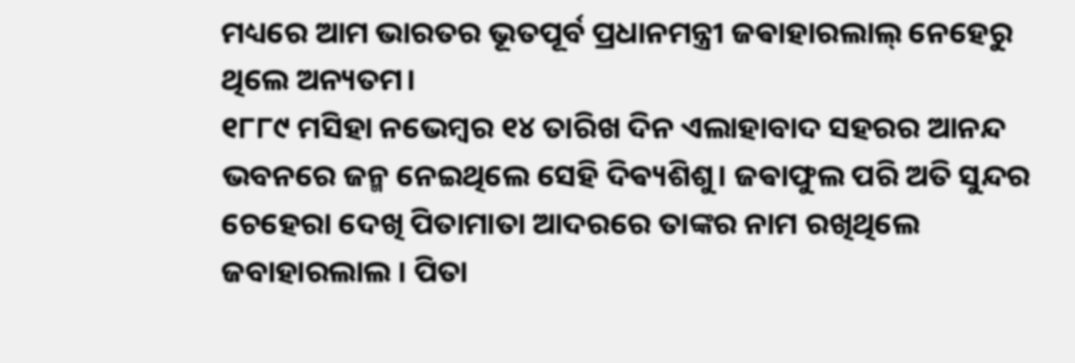ମଧ୍ୟରେ ଆମ ଭାରତର ଭୂତପୂର୍ବ ପ୍ରଧାନମନ୍ତ୍ରୀ ଜଵାହାରଲାଲ୍ ନେହେରୁ ଥିଲେ ଅନ୍ୟତମ।
୧୮୮୯ ମସିହା ନଭେମ୍ବର ୧୪ ତାରିଖ ଦିନ ଏଲାହାବାଦ ସହରର ଆନନ୍ଦ ଭବନରେ ଜନ୍ମ ନେଇଥିଲେ ସେହି ଦିଵ୍ୟଶିଶୁ। ଜଵାଫୁଲ ପରି ଅତି ସୁନ୍ଦର ଚେହେରା ଦେଖି ପିତାମାତା ଆଦରରେ ତାଙ୍କର ନାମ ରଖିଥିଲେ ଜବାହାରଲାଲ । ପିତା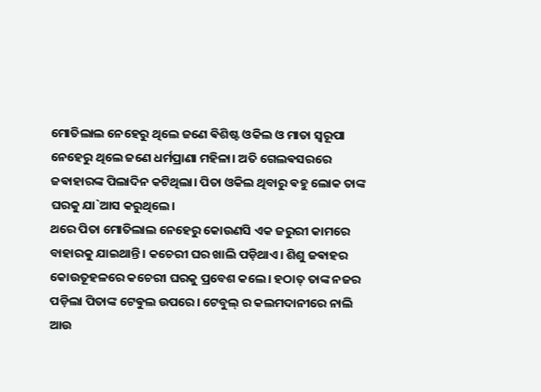ମୋତିଲାଲ ନେହେରୁ ଥିଲେ ଜଣେ ଵିଶିଷ୍ଟ ଓକିଲ ଓ ମାତା ସ୍ଵରୂପା ନେହେରୁ ଥିଲେ ଜଣେ ଧର୍ମପ୍ରାଣା ମହିଳା। ଅତି ଗେଲଵସରରେ ଜଵାହାରଙ୍କ ପିଲାଦିନ କଟିଥିଲା। ପିତା ଓକିଲ ଥିବାରୁ ଵହୁ ଲୋକ ତାଙ୍କ ଘରକୁ ଯା`ଆସ କରୁଥିଲେ।
ଥରେ ପିତା ମୋତିଲାଲ ନେହେରୁ କୋଉଣସି ଏକ ଜରୁରୀ କାମରେ ବାହାରକୁ ଯାଇଥାନ୍ତି। କଚେରୀ ଘର ଖାଲି ପଡ଼ିଥାଏ। ଶିଶୁ ଜଵାହର କୋଉତୂହଳରେ କଚେରୀ ଘରକୁ ପ୍ରବେଶ କଲେ। ହଠାତ୍ ତାଙ୍କ ନଜର ପଡ଼ିଲା ପିତାଙ୍କ ଟେଵୁଲ ଉପରେ। ଟେବୁଲ୍ ର କଲମଦାନୀରେ ନାଲି ଆଉ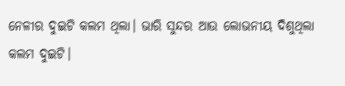ନେଳୀର ଦୁଇଟି କଲମ ଥିଲା। ଭାରି ସୁନ୍ଦର ଆଉ ଲୋଭନୀୟ ଦିଶୁଥିଲା କଲମ ଦୁଇଟି।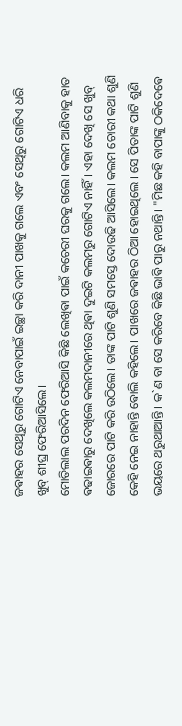ଜଵାହର ସେଥିରୁ ଗୋଟିଏ ନେବାପାଇଁ ଇଚ୍ଛା କରି ଦାନୀ ପାଖକୁ ଗଲେ ଏବଂ ସେଥିରୁ ଗୋଟିଏ ଧରି ଖୁବ୍ ଶୀଘ୍ର ଫେରିଆସିଲେ।
ମୋତିଲାଲ ପରଦିନ ଫେରିଆସି କିଛି ଲେଖିଵା ପାଇଁ କଚେରୀ ଘରକୁ ଗଲେ। କଲମ ଆଣିବାକୁ ହାତ ଵଢାଇଵାରୁ ଦେଖିଲେ କଲମଦାନୀରେ ଥିଵା ଦୁଇଟି କଲମରୁ ଗୋଟିଏ ନାହିଁ। ଏହା ଦେଖି ସେ ଖୁବ୍ ଜୋରରେ ପାଟି କରି ଉଠିଲେ। ତାଙ୍କ ପାଟି ଶୁଣି ସମସ୍ତେ ଦୋଉଢି ଆସିଲେ। କଲମ ଚୋରୀ କଥା ଶୁଣି କେହି ନେଇ ନାହାନ୍ତି ଵୋଲି କହିଲେ। ପାଖରେ ଜଵାହର ଠିଆ ହୋଇଥିଲେ ‌। ସେ ପିତାଙ୍କ ପାଟି ଶୁଣି ଭୟରେ ଥରୁଥାଆନ୍ତି। କ`ଣ ବା ସେ କରିବେ କିଛି ଭାଵି ପାରୁ ନଥାନ୍ତି। "ମିଛ କହି ବାପାଙ୍କୁ ଠକିଦେଵେ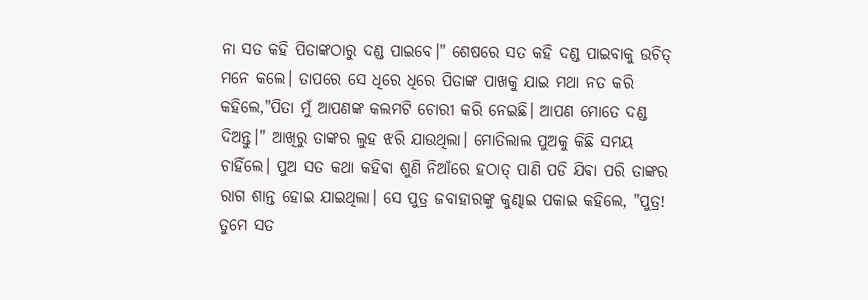ନା ସତ କହି ପିତାଙ୍କଠାରୁ ଦଣ୍ଡ ପାଇବେ।" ଶେଷରେ ସତ କହି ଦଣ୍ଡ ପାଇବାକୁ ଉଚିତ୍ ମନେ କଲେ। ତାପରେ ସେ ଧିରେ ଧିରେ ପିତାଙ୍କ ପାଖକୁ ଯାଇ ମଥା ନତ କରି କହିଲେ,"ପିତା ମୁଁ ଆପଣଙ୍କ କଲମଟି ଚୋରୀ କରି ନେଇଛି। ଆପଣ ମୋତେ ଦଣ୍ଡ ଦିଅନ୍ତୁ।" ଆଖିରୁ ତାଙ୍କର ଲୁହ ଝରି ଯାଉଥିଲା। ମୋତିଲାଲ ପୁଅକୁ କିଛି ସମୟ ଚାହିଁଲେ। ପୁଅ ସତ କଥା କହିଵା ଶୁଣି ନିଆଁରେ ହଠାତ୍ ପାଣି ପଡି ଯିଵା ପରି ତାଙ୍କର ରାଗ ଶାନ୍ତ ହୋଇ ଯାଇଥିଲା। ସେ ପୁତ୍ର ଜବାହାରଙ୍କୁ କୁଣ୍ଢାଇ ପକାଇ କହିଲେ, "ପୁତ୍ର! ତୁମେ ସତ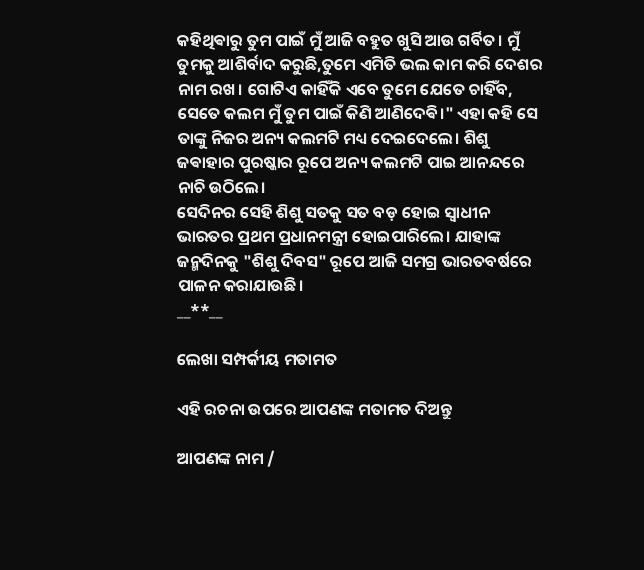କହିଥିଵାରୁ ତୁମ ପାଇଁ ମୁଁ ଆଜି ବହୁତ ଖୁସି ଆଉ ଗର୍ବିତ। ମୁଁ ତୁମକୁ ଆଶିର୍ବାଦ କରୁଛି,ତୁମେ ଏମିତି ଭଲ କାମ କରି ଦେଶର ନାମ ରଖ। ଗୋଟିଏ କାହିଁକି ଏବେ ତୁମେ ଯେତେ ଚାହିଁବ, ସେତେ କଲମ ମୁଁ ତୁମ ପାଇଁ କିଣି ଆଣିଦେଵି।" ଏହା କହି ସେ ତାଙ୍କୁ ନିଜର ଅନ୍ୟ କଲମଟି ମଧ୍ୟ ଦେଇଦେଲେ। ଶିଶୁ ଜଵାହାର ପୁରଷ୍କାର ରୂପେ ଅନ୍ୟ କଲମଟି ପାଇ ଆନନ୍ଦରେ ନାଚି ଉଠିଲେ।
ସେଦିନର ସେହି ଶିଶୁ ସତକୁ ସତ ବଡ଼ ହୋଇ ସ୍ଵାଧୀନ ଭାରତର ପ୍ରଥମ ପ୍ରଧାନମନ୍ତ୍ରୀ ହୋଇପାରିଲେ। ଯାହାଙ୍କ ଜନ୍ମଦିନକୁ "ଶିଶୁ ଦିବସ" ରୂପେ ଆଜି ସମଗ୍ର ଭାରତବର୍ଷରେ ପାଳନ କରାଯାଉଛି।
__**__

ଲେଖା ସମ୍ପର୍କୀୟ ମତାମତ

ଏହି ରଚନା ଉପରେ ଆପଣଙ୍କ ମତାମତ ଦିଅନ୍ତୁ

ଆପଣଙ୍କ ନାମ /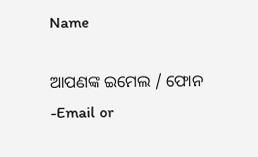Name

ଆପଣଙ୍କ ଇମେଲ / ଫୋନ -Email or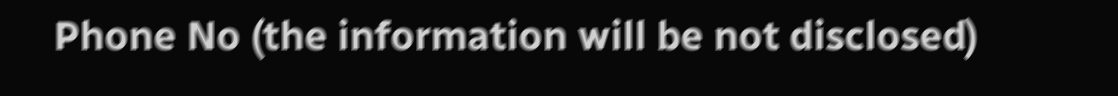Phone No (the information will be not disclosed)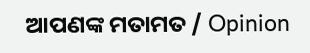ଆପଣଙ୍କ ମତାମତ / Opinion